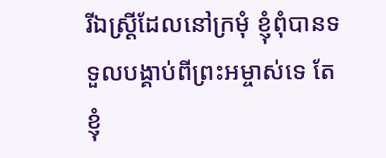រីឯស្រ្ដីដែលនៅក្រមុំ ខ្ញុំពុំបានទទួលបង្គាប់ពីព្រះអម្ចាស់ទេ តែខ្ញុំ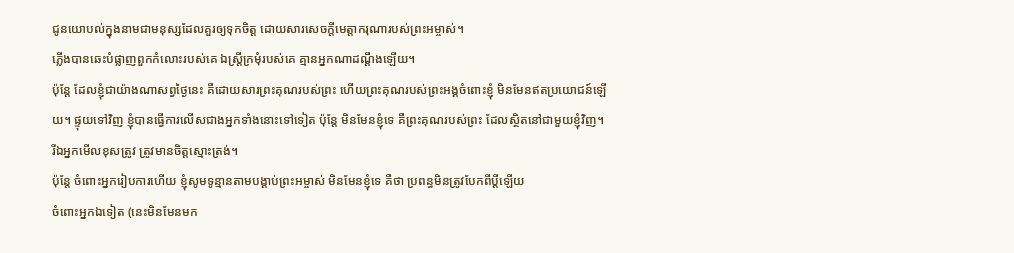ជូនយោបល់ក្នុងនាមជាមនុស្សដែលគួរឲ្យទុកចិត្ត ដោយសារសេចក្ដីមេត្តាករុណារបស់ព្រះអម្ចាស់។
ភ្លើងបានឆេះបំផ្លាញពួកកំលោះរបស់គេ ឯស្ត្រីក្រមុំរបស់គេ គ្មានអ្នកណាដណ្តឹងឡើយ។
ប៉ុន្តែ ដែលខ្ញុំជាយ៉ាងណាសព្វថ្ងៃនេះ គឺដោយសារព្រះគុណរបស់ព្រះ ហើយព្រះគុណរបស់ព្រះអង្គចំពោះខ្ញុំ មិនមែនឥតប្រយោជន៍ឡើយ។ ផ្ទុយទៅវិញ ខ្ញុំបានធ្វើការលើសជាងអ្នកទាំងនោះទៅទៀត ប៉ុន្តែ មិនមែនខ្ញុំទេ គឺព្រះគុណរបស់ព្រះ ដែលស្ថិតនៅជាមួយខ្ញុំវិញ។
រីឯអ្នកមើលខុសត្រូវ ត្រូវមានចិត្តស្មោះត្រង់។
ប៉ុន្តែ ចំពោះអ្នករៀបការហើយ ខ្ញុំសូមទូន្មានតាមបង្គាប់ព្រះអម្ចាស់ មិនមែនខ្ញុំទេ គឺថា ប្រពន្ធមិនត្រូវបែកពីប្តីឡើយ
ចំពោះអ្នកឯទៀត (នេះមិនមែនមក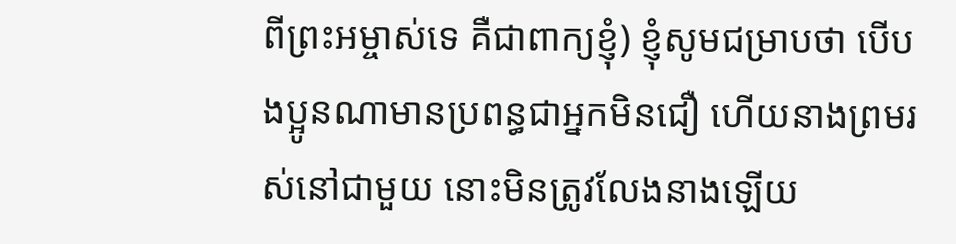ពីព្រះអម្ចាស់ទេ គឺជាពាក្យខ្ញុំ) ខ្ញុំសូមជម្រាបថា បើបងប្អូនណាមានប្រពន្ធជាអ្នកមិនជឿ ហើយនាងព្រមរស់នៅជាមួយ នោះមិនត្រូវលែងនាងឡើយ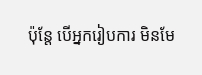ប៉ុន្តែ បើអ្នករៀបការ មិនមែ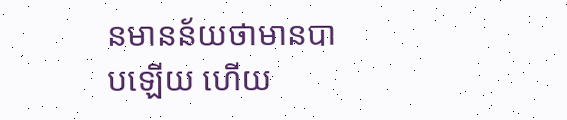នមានន័យថាមានបាបឡើយ ហើយ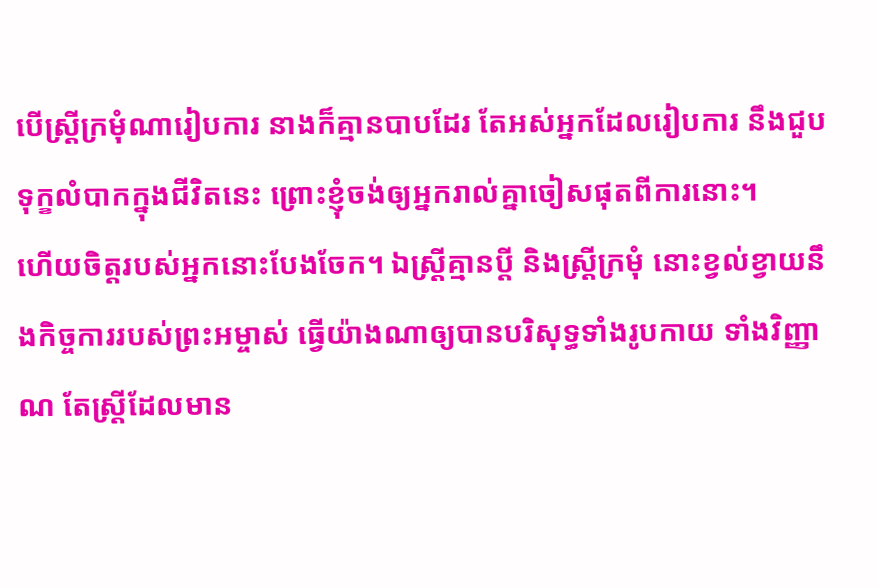បើស្ត្រីក្រមុំណារៀបការ នាងក៏គ្មានបាបដែរ តែអស់អ្នកដែលរៀបការ នឹងជួបទុក្ខលំបាកក្នុងជីវិតនេះ ព្រោះខ្ញុំចង់ឲ្យអ្នករាល់គ្នាចៀសផុតពីការនោះ។
ហើយចិត្តរបស់អ្នកនោះបែងចែក។ ឯស្ត្រីគ្មានប្តី និងស្ត្រីក្រមុំ នោះខ្វល់ខ្វាយនឹងកិច្ចការរបស់ព្រះអម្ចាស់ ធ្វើយ៉ាងណាឲ្យបានបរិសុទ្ធទាំងរូបកាយ ទាំងវិញ្ញាណ តែស្ត្រីដែលមាន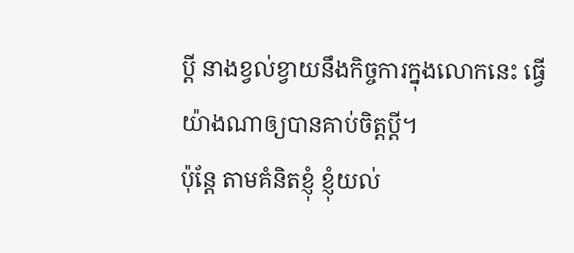ប្តី នាងខ្វល់ខ្វាយនឹងកិច្ចការក្នុងលោកនេះ ធ្វើយ៉ាងណាឲ្យបានគាប់ចិត្តប្តី។
ប៉ុន្តែ តាមគំនិតខ្ញុំ ខ្ញុំយល់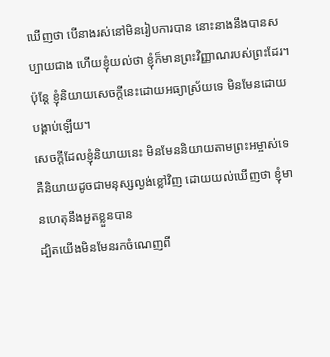ឃើញថា បើនាងរស់នៅមិនរៀបការបាន នោះនាងនឹងបានសប្បាយជាង ហើយខ្ញុំយល់ថា ខ្ញុំក៏មានព្រះវិញ្ញាណរបស់ព្រះដែរ។
ប៉ុន្តែ ខ្ញុំនិយាយសេចក្តីនេះដោយអធ្យាស្រ័យទេ មិនមែនដោយបង្គាប់ឡើយ។
សេចក្តីដែលខ្ញុំនិយាយនេះ មិនមែននិយាយតាមព្រះអម្ចាស់ទេ គឺនិយាយដូចជាមនុស្សល្ងង់ខ្លៅវិញ ដោយយល់ឃើញថា ខ្ញុំមានហេតុនឹងអួតខ្លួនបាន
ដ្បិតយើងមិនមែនរកចំណេញពី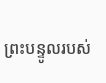ព្រះបន្ទូលរបស់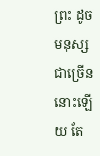ព្រះ ដូចមនុស្សជាច្រើននោះឡើយ តែ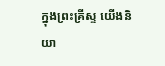ក្នុងព្រះគ្រីស្ទ យើងនិយា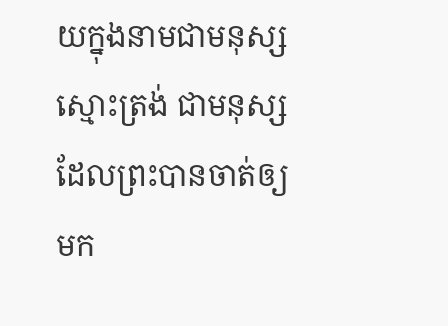យក្នុងនាមជាមនុស្សស្មោះត្រង់ ជាមនុស្សដែលព្រះបានចាត់ឲ្យមក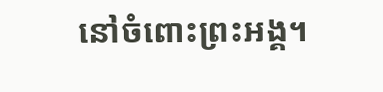នៅចំពោះព្រះអង្គ។